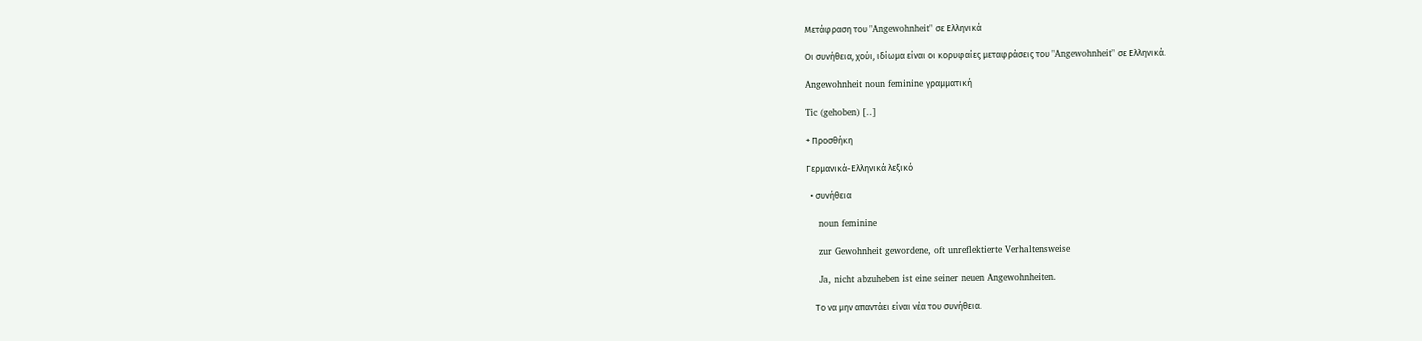Μετάφραση του "Angewohnheit" σε Ελληνικά

Οι συνήθεια, χούι, ιδίωμα είναι οι κορυφαίες μεταφράσεις του "Angewohnheit" σε Ελληνικά.

Angewohnheit noun feminine γραμματική

Tic (gehoben) [..]

+ Προσθήκη

Γερμανικά-Ελληνικά λεξικό

  • συνήθεια

    noun feminine

    zur Gewohnheit gewordene, oft unreflektierte Verhaltensweise

    Ja, nicht abzuheben ist eine seiner neuen Angewohnheiten.

    Το να μην απαντάει είναι νέα του συνήθεια.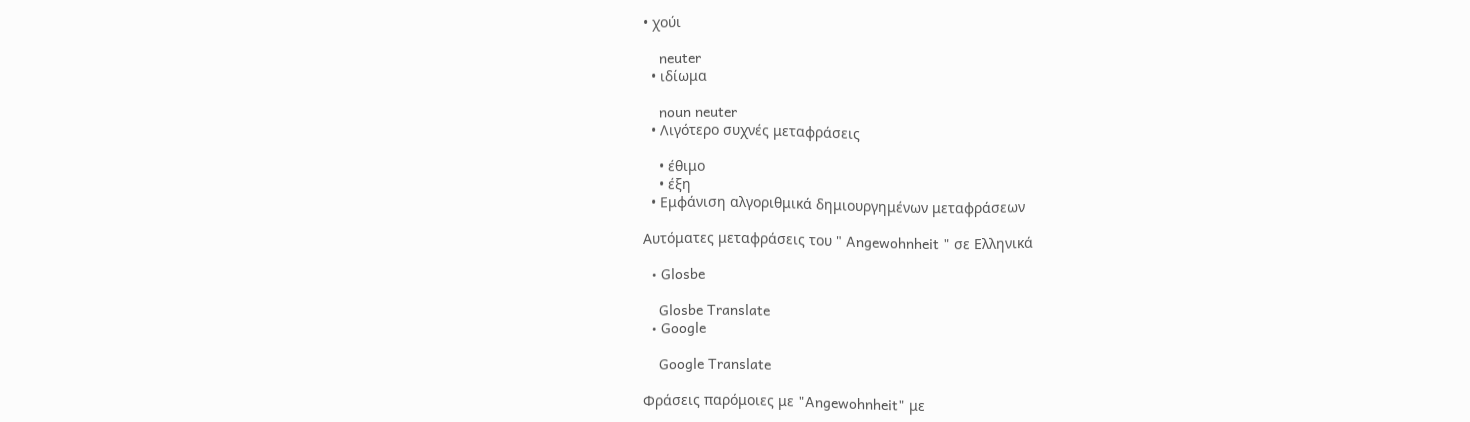• χούι

    neuter
  • ιδίωμα

    noun neuter
  • Λιγότερο συχνές μεταφράσεις

    • έθιμο
    • έξη
  • Εμφάνιση αλγοριθμικά δημιουργημένων μεταφράσεων

Αυτόματες μεταφράσεις του " Angewohnheit " σε Ελληνικά

  • Glosbe

    Glosbe Translate
  • Google

    Google Translate

Φράσεις παρόμοιες με "Angewohnheit" με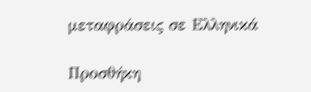μεταφράσεις σε Ελληνικά

Προσθήκη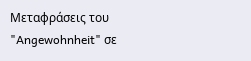Μεταφράσεις του "Angewohnheit" σε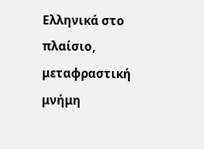Ελληνικά στο πλαίσιο, μεταφραστική μνήμη